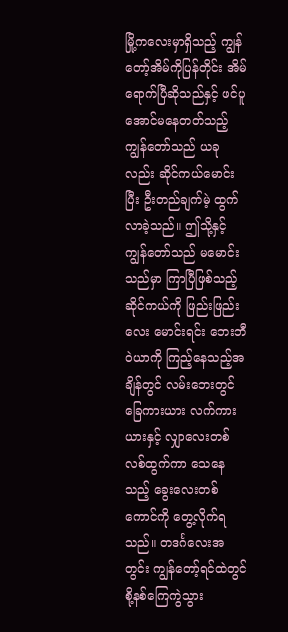မြို့ကလေးမှာရှိသည့် ကျွန်တော့်အိမ်ကိုပြန်တိုင်း အိမ်ရောက်ပြီဆိုသည်နှင့် ဖင်ပူအောင်မနေတတ်သည့် ကျွန်တော်သည် ယခုလည်း ဆိုင်ကယ်မောင်းပြီး ဦးတည်ချက်မဲ့ ထွက်လာခဲ့သည်။ ဤသို့နှင့် ကျွန်တော်သည် မမောင်းသည်မှာ ကြာပြီဖြစ်သည့် ဆိုင်ကယ်ကို ဖြည်းဖြည်းလေး မောင်းရင်း ဘေးဘီဝဲယာကို ကြည့်နေသည့်အချိန်တွင် လမ်းဘေးတွင် ခြေကားယား လက်ကားယားနှင့် လျှာလေးတစ်လစ်ထွက်ကာ သေနေသည့် ခွေးလေးတစ်ကောင်ကို တွေ့လိုက်ရသည်။ တဒင်္ဂလေးအတွင်း ကျွန်တော့်ရင်ထဲတွင် စို့နစ်ကြေကွဲသွား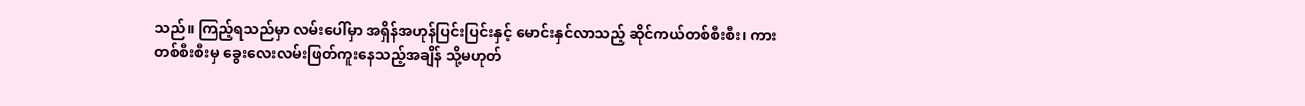သည်။ ကြည့်ရသည်မှာ လမ်းပေါ်မှာ အရှိန်အဟုန်ပြင်းပြင်းနှင့် မောင်းနှင်လာသည့် ဆိုင်ကယ်တစ်စီးစီး၊ ကားတစ်စီးစီးမှ ခွေးလေးလမ်းဖြတ်ကူးနေသည့်အချိန် သို့မဟုတ်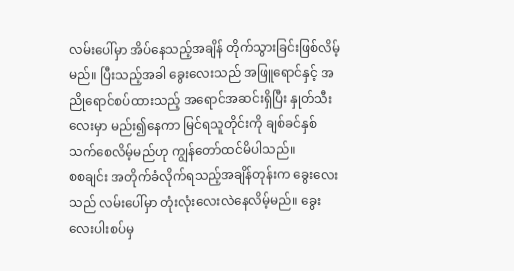လမ်းပေါ်မှာ အိပ်နေသည့်အချိန် တိုက်သွားခြင်းဖြစ်လိမ့်မည်။ ပြီးသည့်အခါ ခွေးလေးသည် အဖြူရောင်နှင့် အညိုရောင်စပ်ထားသည့် အရောင်အဆင်းရှိပြီး နှုတ်သီးလေးမှာ မည်း၍နေကာ မြင်ရသူတိုင်းကို ချစ်ခင်နှစ်သက်စေလိမ့်မည်ဟု ကျွန်တော်ထင်မိပါသည်။
စစချင်း အတိုက်ခံလိုက်ရသည့်အချိန်တုန်းက ခွေးလေးသည် လမ်းပေါ်မှာ တုံးလုံးလေးလဲနေလိမ့်မည်။ ခွေးလေးပါးစပ်မှ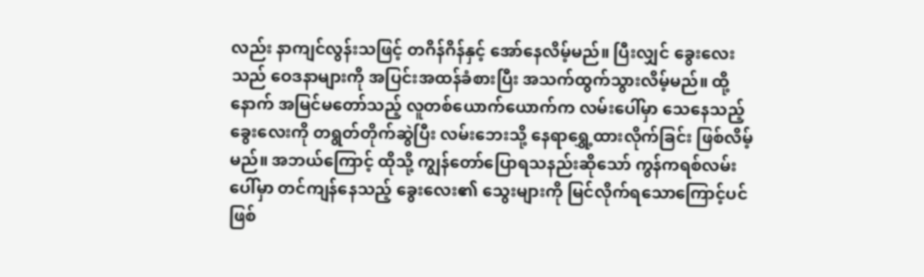လည်း နာကျင်လွန်းသဖြင့် တဂိန်ဂိန်နှင့် အော်နေလိမ့်မည်။ ပြီးလျှင် ခွေးလေးသည် ဝေဒနာများကို အပြင်းအထန်ခံစားပြီး အသက်ထွက်သွားလိမ့်မည်။ ထို့နောက် အမြင်မတော်သည့် လူတစ်ယောက်ယောက်က လမ်းပေါ်မှာ သေနေသည့် ခွေးလေးကို တရွတ်တိုက်ဆွဲပြီး လမ်းဘေးသို့ နေရာရွှေ့ထားလိုက်ခြင်း ဖြစ်လိမ့်မည်။ အဘယ်ကြောင့် ထိုသို့ ကျွန်တော်ပြောရသနည်းဆိုသော် ကွန်ကရစ်လမ်းပေါ်မှာ တင်ကျန်နေသည့် ခွေးလေး၏ သွေးများကို မြင်လိုက်ရသောကြောင့်ပင် ဖြစ်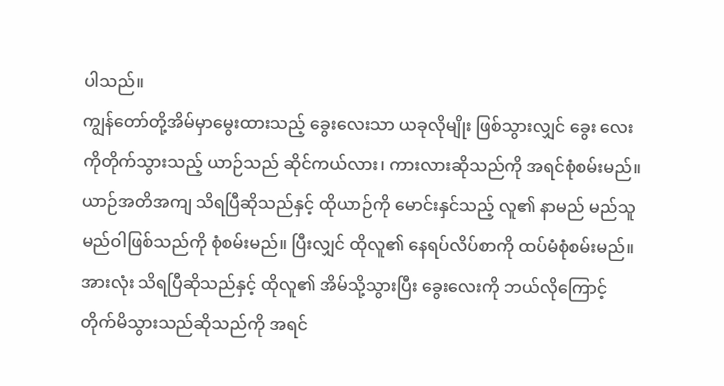ပါသည်။
ကျွန်တော်တို့အိမ်မှာမွေးထားသည့် ခွေးလေးသာ ယခုလိုမျိုး ဖြစ်သွားလျှင် ခွေး လေးကိုတိုက်သွားသည့် ယာဉ်သည် ဆိုင်ကယ်လား၊ ကားလားဆိုသည်ကို အရင်စုံစမ်းမည်။ ယာဉ်အတိအကျ သိရပြီဆိုသည်နှင့် ထိုယာဉ်ကို မောင်းနှင်သည့် လူ၏ နာမည် မည်သူမည်ဝါဖြစ်သည်ကို စုံစမ်းမည်။ ပြီးလျှင် ထိုလူ၏ နေရပ်လိပ်စာကို ထပ်မံစုံစမ်းမည်။ အားလုံး သိရပြီဆိုသည်နှင့် ထိုလူ၏ အိမ်သို့သွားပြီး ခွေးလေးကို ဘယ်လိုကြောင့် တိုက်မိသွားသည်ဆိုသည်ကို အရင်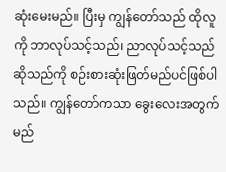ဆုံးမေးမည်။ ပြီးမှ ကျွန်တော်သည် ထိုလူကို ဘာလုပ်သင့်သည်၊ ညာလုပ်သင့်သည်ဆိုသည်ကို စဉ်းစားဆုံးဖြတ်မည်ပင်ဖြစ်ပါသည်။ ကျွန်တော်ကသာ ခွေးလေးအတွက် မည်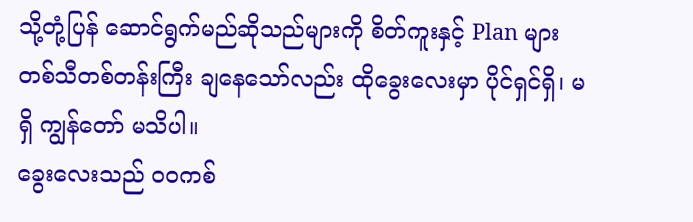သို့တုံ့ပြန် ဆောင်ရွက်မည်ဆိုသည်များကို စိတ်ကူးနှင့် Plan များ တစ်သီတစ်တန်းကြီး ချနေသော်လည်း ထိုခွေးလေးမှာ ပိုင်ရှင်ရှိ၊ မရှိ ကျွန်တော် မသိပါ။
ခွေးလေးသည် ဝဝကစ်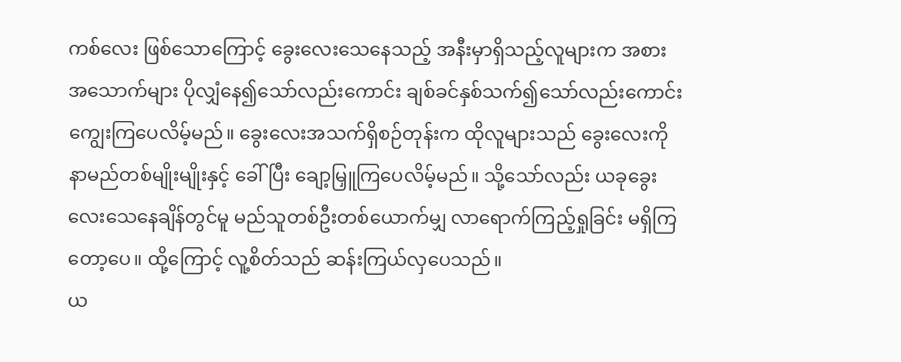ကစ်လေး ဖြစ်သောကြောင့် ခွေးလေးသေနေသည့် အနီးမှာရှိသည့်လူများက အစားအသောက်များ ပိုလျှံနေ၍သော်လည်းကောင်း ချစ်ခင်နှစ်သက်၍သော်လည်းကောင်း ကျွေးကြပေလိမ့်မည်။ ခွေးလေးအသက်ရှိစဉ်တုန်းက ထိုလူများသည် ခွေးလေးကို နာမည်တစ်မျိုးမျိုးနှင့် ခေါ်ပြီး ချော့မြှူကြပေလိမ့်မည်။ သို့သော်လည်း ယခုခွေးလေးသေနေချိန်တွင်မူ မည်သူတစ်ဦးတစ်ယောက်မျှ လာရောက်ကြည့်ရှုခြင်း မရှိကြတော့ပေ။ ထို့ကြောင့် လူ့စိတ်သည် ဆန်းကြယ်လှပေသည်။
ယ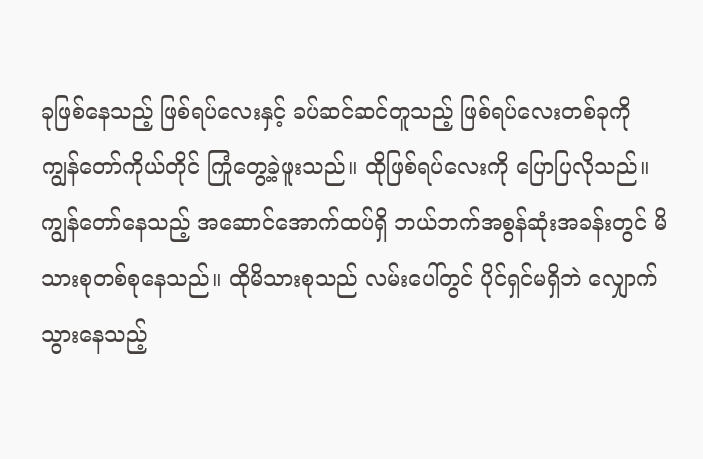ခုဖြစ်နေသည့် ဖြစ်ရပ်လေးနှင့် ခပ်ဆင်ဆင်တူသည့် ဖြစ်ရပ်လေးတစ်ခုကို ကျွန်တော်ကိုယ်တိုင် ကြုံတွေ့ခဲ့ဖူးသည်။ ထိုဖြစ်ရပ်လေးကို ပြောပြလိုသည်။ ကျွန်တော်နေသည့် အဆောင်အောက်ထပ်ရှိ ဘယ်ဘက်အစွန်ဆုံးအခန်းတွင် မိသားစုတစ်စုနေသည်။ ထိုမိသားစုသည် လမ်းပေါ်တွင် ပိုင်ရှင်မရှိဘဲ လျှောက်သွားနေသည့်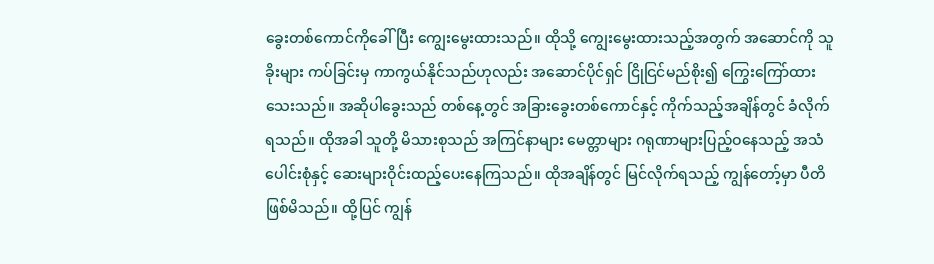ခွေးတစ်ကောင်ကိုခေါ်ပြီး ကျွေးမွေးထားသည်။ ထိုသို့ ကျွေးမွေးထားသည့်အတွက် အဆောင်ကို သူခိုးများ ကပ်ခြင်းမှ ကာကွယ်နိုင်သည်ဟုလည်း အဆောင်ပိုင်ရှင် ငြိုငြင်မည်စိုး၍ ကြွေးကြော်ထားသေးသည်။ အဆိုပါခွေးသည် တစ်နေ့တွင် အခြားခွေးတစ်ကောင်နှင့် ကိုက်သည့်အချိန်တွင် ခံလိုက်ရသည်။ ထိုအခါ သူတို့ မိသားစုသည် အကြင်နာများ မေတ္တာများ ဂရုဏာများပြည့်ဝနေသည့် အသံပေါင်းစုံနှင့် ဆေးများဝိုင်းထည့်ပေးနေကြသည်။ ထိုအချိန်တွင် မြင်လိုက်ရသည့် ကျွန်တော့်မှာ ပီတိဖြစ်မိသည်။ ထို့ပြင် ကျွန်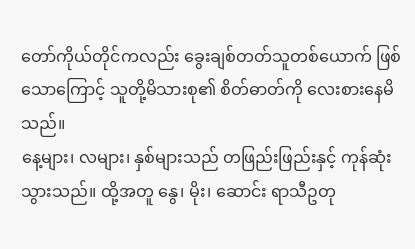တော်ကိုယ်တိုင်ကလည်း ခွေးချစ်တတ်သူတစ်ယောက် ဖြစ်သောကြောင့် သူတို့မိသားစု၏ စိတ်ဓာတ်ကို လေးစားနေမိသည်။
နေ့များ၊ လများ၊ နှစ်များသည် တဖြည်းဖြည်းနှင့် ကုန်ဆုံးသွားသည်။ ထို့အတူ နွေ၊ မိုး၊ ဆောင်း ရာသီဥတု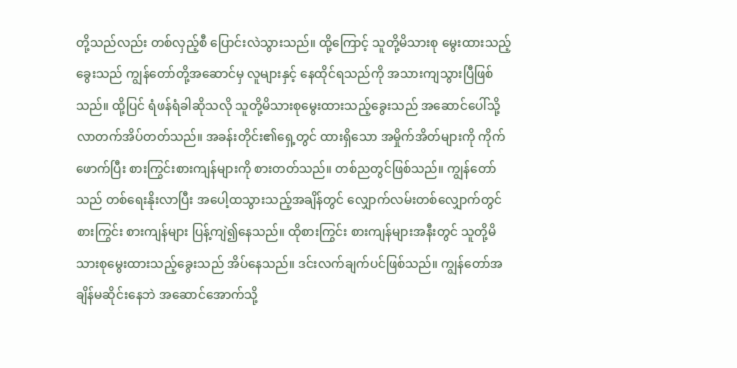တို့သည်လည်း တစ်လှည့်စီ ပြောင်းလဲသွားသည်။ ထို့ကြောင့် သူတို့မိသားစု မွေးထားသည့်ခွေးသည် ကျွန်တော်တို့အဆောင်မှ လူများနှင့် နေထိုင်ရသည်ကို အသားကျသွားပြီဖြစ်သည်။ ထို့ပြင် ရံဖန်ရံခါဆိုသလို သူတို့မိသားစုမွေးထားသည့်ခွေးသည် အဆောင်ပေါ်သို့ လာတက်အိပ်တတ်သည်။ အခန်းတိုင်း၏ရှေ့တွင် ထားရှိသော အမှိုက်အိတ်များကို ကိုက်ဖောက်ပြီး စားကြွင်းစားကျန်များကို စားတတ်သည်။ တစ်ညတွင်ဖြစ်သည်။ ကျွန်တော်သည် တစ်ရေးနိုးလာပြီး အပေါ့ထသွားသည့်အချိန်တွင် လျှောက်လမ်းတစ်လျှောက်တွင် စားကြွင်း စားကျန်များ ပြန့်ကျဲ၍နေသည်။ ထိုစားကြွင်း စားကျန်များအနီးတွင် သူတို့မိသားစုမွေးထားသည့်ခွေးသည် အိပ်နေသည်။ ဒင်းလက်ချက်ပင်ဖြစ်သည်။ ကျွန်တော်အချိန်မဆိုင်းနေဘဲ အဆောင်အောက်သို့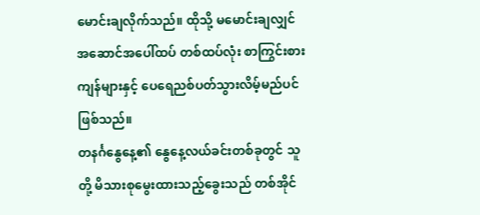မောင်းချလိုက်သည်။ ထိုသို့ မမောင်းချလျှင် အဆောင်အပေါ်ထပ် တစ်ထပ်လုံး စာကြွင်းစားကျန်များနှင့် ပေရေညစ်ပတ်သွားလိမ့်မည်ပင် ဖြစ်သည်။
တနင်္ဂနွေနေ့၏ နွေနေ့လယ်ခင်းတစ်ခုတွင် သူတို့ မိသားစုမွေးထားသည့်ခွေးသည် တစ်အိုင်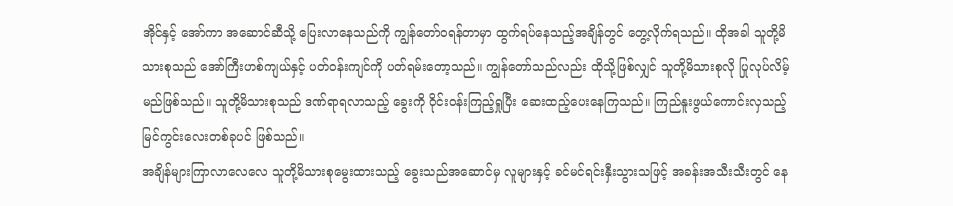အိုင်နှင့် အော်ကာ အဆောင်ဆီသို့ ပြေးလာနေသည်ကို ကျွန်တော်ဝရန်တာမှာ ထွက်ရပ်နေသည့်အချိန်တွင် တွေ့လိုက်ရသည်။ ထိုအခါ သူတို့မိသားစုသည် အော်ကြီးဟစ်ကျယ်နှင့် ပတ်ဝန်းကျင်ကို ပတ်ရမ်းတော့သည်။ ကျွန်တော်သည်လည်း ထိုသို့ဖြစ်လျှင် သူတို့မိသားစုလို ပြုလုပ်လိမ့်မည်ဖြစ်သည်။ သူတို့မိသားစုသည် ဒဏ်ရာရလာသည့် ခွေးကို ၀ိုင်းဝန်းကြည့်ရှုပြီး ဆေးထည့်ပေးနေကြသည်။ ကြည်နူးဖွယ်ကောင်းလှသည့် မြင်ကွင်းလေးတစ်ခုပင် ဖြစ်သည်။
အချိန်များကြာလာလေလေ သူတို့မိသားစုမွေးထားသည့် ခွေးသည်အဆောင်မှ လူများနှင့် ခင်မင်ရင်းနှီးသွားသဖြင့် အခန်းအသီးသီးတွင် နေ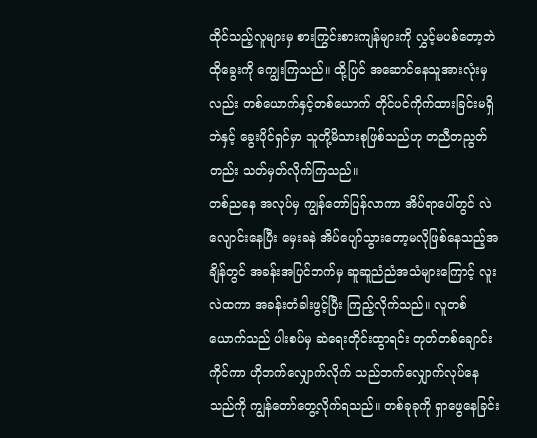ထိုင်သည့်လူများမှ စားကြွင်းစားကျန်များကို လွှင့်မပစ်တော့ဘဲ ထိုခွေးကို ကျွေးကြသည်။ ထို့ပြင် အဆောင်နေသူအားလုံးမှလည်း တစ်ယောက်နှင့်တစ်ယောက် တိုင်ပင်ကိုက်ထားခြင်းမရှိဘဲနှင့် ခွေးပိုင်ရှင်မှာ သူတို့မိသားစုဖြစ်သည်ဟု တညီတညွတ်တည်း သတ်မှတ်လိုက်ကြသည်။
တစ်ညနေ အလုပ်မှ ကျွန်တော်ပြန်လာကာ အိပ်ရာပေါ်တွင် လဲလျောင်းနေပြီး မှေးခနဲ အိပ်ပျော်သွားတော့မလိုဖြစ်နေသည့်အချိန်တွင် အခန်းအပြင်ဘက်မှ ဆူဆူညံညံအသံများကြောင့် လူးလဲထကာ အခန်းတံခါးဖွင့်ပြီး ကြည့်လိုက်သည်။ လူတစ်ယောက်သည် ပါးစပ်မှ ဆဲရေးတိုင်းထွာရင်း တုတ်တစ်ချောင်းကိုင်ကာ ဟိုဘက်လျှောက်လိုက် သည်ဘက်လျှောက်လုပ်နေသည်ကို ကျွန်တော်တွေ့လိုက်ရသည်။ တစ်ခုခုကို ရှာဖွေနေခြင်း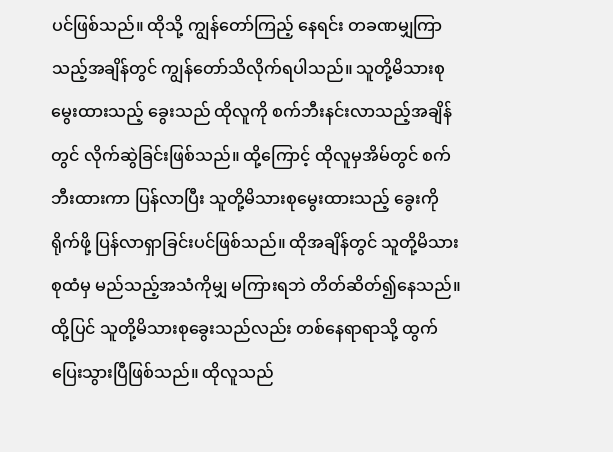ပင်ဖြစ်သည်။ ထိုသို့ ကျွန်တော်ကြည့် နေရင်း တခဏမျှကြာသည့်အချိန်တွင် ကျွန်တော်သိလိုက်ရပါသည်။ သူတို့မိသားစု မွေးထားသည့် ခွေးသည် ထိုလူကို စက်ဘီးနင်းလာသည့်အချိန်တွင် လိုက်ဆွဲခြင်းဖြစ်သည်။ ထို့ကြောင့် ထိုလူမှအိမ်တွင် စက်ဘီးထားကာ ပြန်လာပြီး သူတို့မိသားစုမွေးထားသည့် ခွေးကို ရိုက်ဖို့ ပြန်လာရှာခြင်းပင်ဖြစ်သည်။ ထိုအချိန်တွင် သူတို့မိသားစုထံမှ မည်သည့်အသံကိုမျှ မကြားရဘဲ တိတ်ဆိတ်၍နေသည်။ ထို့ပြင် သူတို့မိသားစုခွေးသည်လည်း တစ်နေရာရာသို့ ထွက်ပြေးသွားပြီဖြစ်သည်။ ထိုလူသည်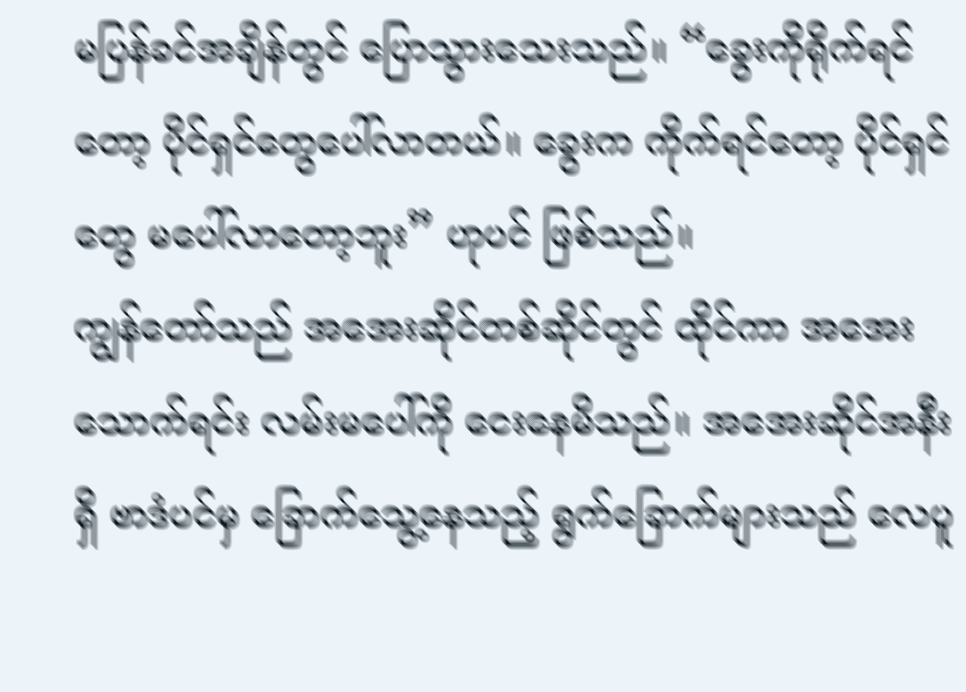မပြန်ခင်အချိန်တွင် ပြောသွားသေးသည်။ “ခွေးကိုရိုက်ရင်တော့ ပိုင်ရှင်တွေပေါ်လာတယ်။ ခွေးက ကိုက်ရင်တော့ ပိုင်ရှင်တွေ မပေါ်လာတော့ဘူး” ဟုပင် ဖြစ်သည်။
ကျွန်တော်သည် အအေးဆိုင်တစ်ဆိုင်တွင် ထိုင်ကာ အအေးသောက်ရင်း လမ်းမပေါ်ကို ငေးနေမိသည်။ အအေးဆိုင်အနီးရှိ ဗာဒံပင်မှ ခြောက်သွေ့နေသည့် ရွက်ခြောက်များသည် လေပူ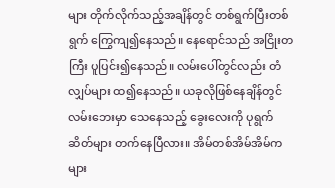များ တိုက်လိုက်သည့်အချိန်တွင် တစ်ရွက်ပြီးတစ်ရွက် ကြွေကျ၍နေသည်။ နေရောင်သည် အငြိုးတကြီး ပူပြင်း၍နေသည်။ လမ်းပေါ်တွင်လည်း တံလျှပ်များ ထ၍နေသည်။ ယခုလိုဖြစ်နေချိန်တွင် လမ်းဘေးမှာ သေနေသည့် ခွေးလေးကို ပုရွက်ဆိတ်များ တက်နေပြီလား။ အိမ်တစ်အိမ်အိမ်ကများ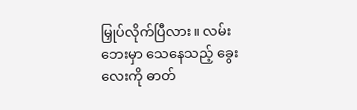မြှုပ်လိုက်ပြီလား။ လမ်းဘေးမှာ သေနေသည့် ခွေးလေးကို ဓာတ်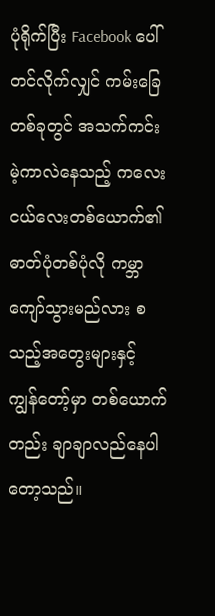ပုံရိုက်ပြီး Facebook ပေါ်တင်လိုက်လျှင် ကမ်းခြေတစ်ခုတွင် အသက်ကင်းမဲ့ကာလဲနေသည့် ကလေးငယ်လေးတစ်ယောက်၏ ဓာတ်ပုံတစ်ပုံလို ကမ္ဘာကျော်သွားမည်လား စသည့်အတွေးများနှင့် ကျွန်တော့်မှာ တစ်ယောက်တည်း ချာချာလည်နေပါတော့သည်။